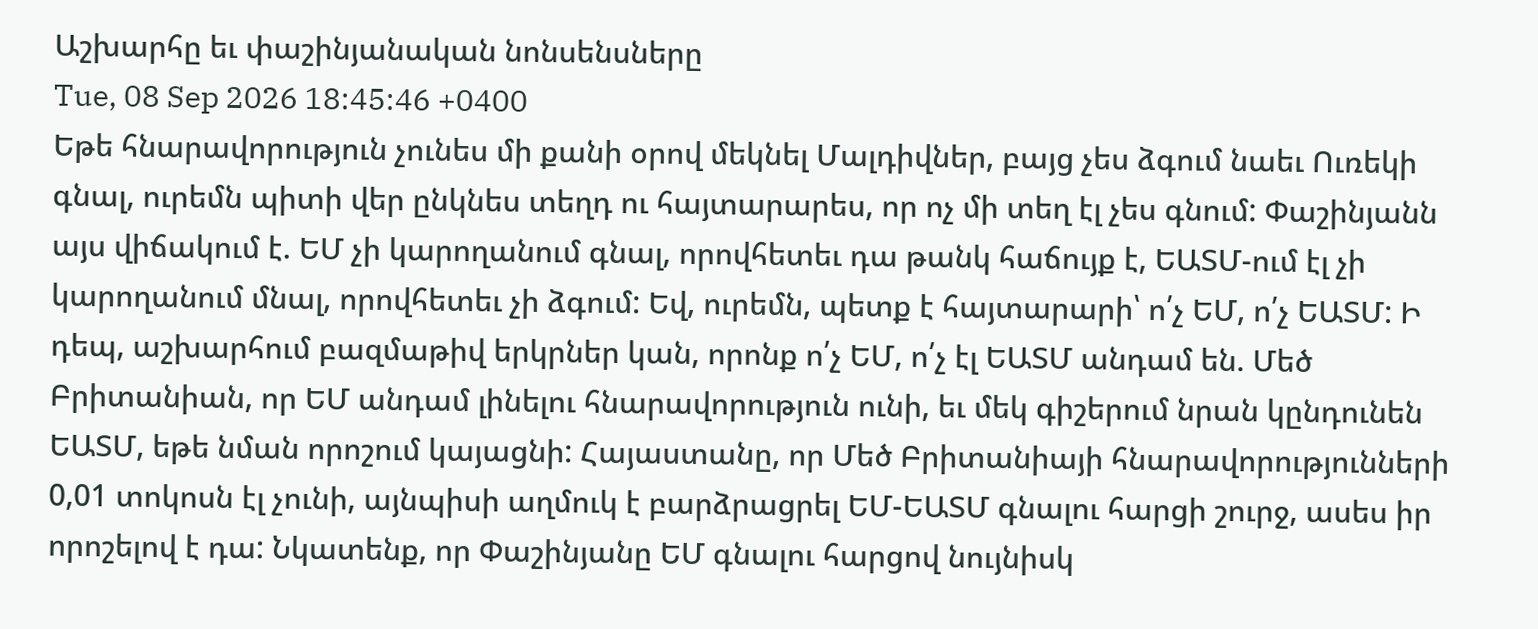Աշխարհը եւ փաշինյանական նոնսենսները
Tue, 08 Sep 2026 18:45:46 +0400
Եթե հնարավորություն չունես մի քանի օրով մեկնել Մալդիվներ, բայց չես ձգում նաեւ Ուռեկի գնալ, ուրեմն պիտի վեր ընկնես տեղդ ու հայտարարես, որ ոչ մի տեղ էլ չես գնում: Փաշինյանն այս վիճակում է. ԵՄ չի կարողանում գնալ, որովհետեւ դա թանկ հաճույք է, ԵԱՏՄ-ում էլ չի կարողանում մնալ, որովհետեւ չի ձգում: Եվ, ուրեմն, պետք է հայտարարի՝ ո՛չ ԵՄ, ո՛չ ԵԱՏՄ: Ի դեպ, աշխարհում բազմաթիվ երկրներ կան, որոնք ո՛չ ԵՄ, ո՛չ էլ ԵԱՏՄ անդամ են. Մեծ Բրիտանիան, որ ԵՄ անդամ լինելու հնարավորություն ունի, եւ մեկ գիշերում նրան կընդունեն ԵԱՏՄ, եթե նման որոշում կայացնի: Հայաստանը, որ Մեծ Բրիտանիայի հնարավորությունների 0,01 տոկոսն էլ չունի, այնպիսի աղմուկ է բարձրացրել ԵՄ-ԵԱՏՄ գնալու հարցի շուրջ, ասես իր որոշելով է դա: Նկատենք, որ Փաշինյանը ԵՄ գնալու հարցով նույնիսկ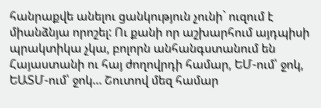հանրաքվե անելու ցանկություն չունի` ուզում է միանձնյա որոշել: Ու քանի որ աշխարհում այդպիսի պրակտիկա չկա, բոլորն անհանգստանում են Հայաստանի ու հայ ժողովրդի համար, ԵՄ-ում՝ ջոկ, ԵԱՏՄ-ում՝ ջոկ… Շուտով մեզ համար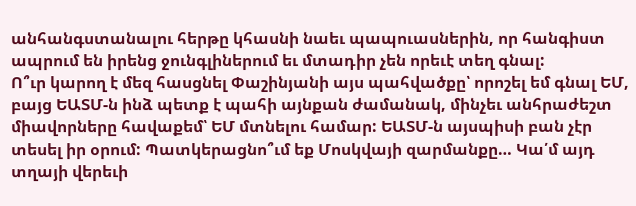անհանգստանալու հերթը կհասնի նաեւ պապուասներին, որ հանգիստ ապրում են իրենց ջունգլիներում եւ մտադիր չեն որեւէ տեղ գնալ:
Ո՞ւր կարող է մեզ հասցնել Փաշինյանի այս պահվածքը՝ որոշել եմ գնալ ԵՄ, բայց ԵԱՏՄ-ն ինձ պետք է պահի այնքան ժամանակ, մինչեւ անհրաժեշտ միավորները հավաքեմ՝ ԵՄ մտնելու համար: ԵԱՏՄ-ն այսպիսի բան չէր տեսել իր օրում: Պատկերացնո՞ւմ եք Մոսկվայի զարմանքը… Կա՛մ այդ տղայի վերեւի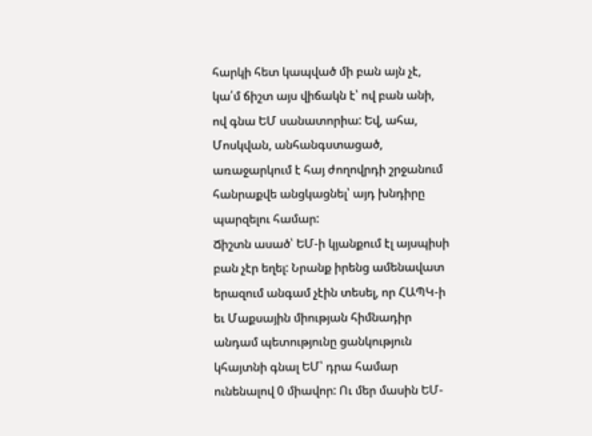հարկի հետ կապված մի բան այն չէ, կա՛մ ճիշտ այս վիճակն է՝ ով բան անի, ով գնա ԵՄ սանատորիա: Եվ, ահա, Մոսկվան, անհանգստացած, առաջարկում է հայ ժողովրդի շրջանում հանրաքվե անցկացնել՝ այդ խնդիրը պարզելու համար:
Ճիշտն ասած՝ ԵՄ-ի կյանքում էլ այսպիսի բան չէր եղել: Նրանք իրենց ամենավատ երազում անգամ չէին տեսել, որ ՀԱՊԿ-ի եւ Մաքսային միության հիմնադիր անդամ պետությունը ցանկություն կհայտնի գնալ ԵՄ՝ դրա համար ունենալով 0 միավոր: Ու մեր մասին ԵՄ-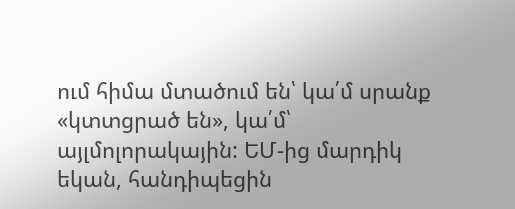ում հիմա մտածում են՝ կա՛մ սրանք «կտտցրած են», կա՛մ՝ այլմոլորակային: ԵՄ-ից մարդիկ եկան, հանդիպեցին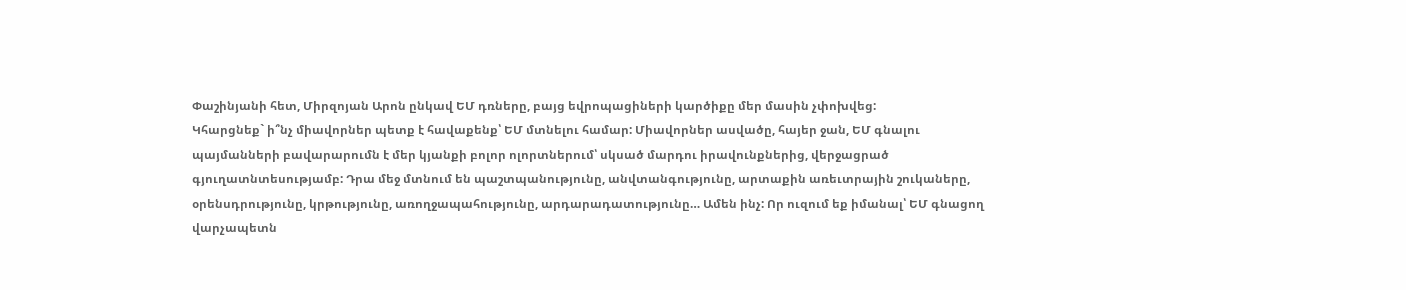Փաշինյանի հետ, Միրզոյան Արոն ընկավ ԵՄ դռները, բայց եվրոպացիների կարծիքը մեր մասին չփոխվեց:
Կհարցնեք` ի՞նչ միավորներ պետք է հավաքենք՝ ԵՄ մտնելու համար: Միավորներ ասվածը, հայեր ջան, ԵՄ գնալու պայմանների բավարարումն է մեր կյանքի բոլոր ոլորտներում՝ սկսած մարդու իրավունքներից, վերջացրած գյուղատնտեսությամբ: Դրա մեջ մտնում են պաշտպանությունը, անվտանգությունը, արտաքին առեւտրային շուկաները, օրենսդրությունը, կրթությունը, առողջապահությունը, արդարադատությունը… Ամեն ինչ: Որ ուզում եք իմանալ՝ ԵՄ գնացող վարչապետն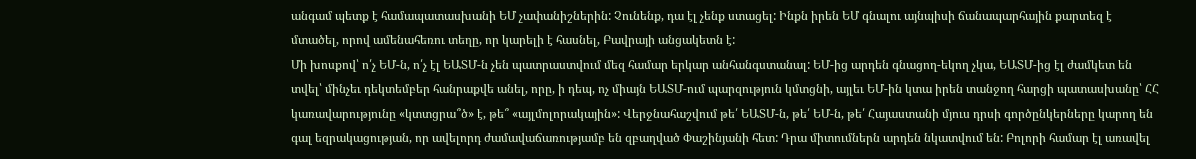անգամ պետք է համապատասխանի ԵՄ չափանիշներին: Չունենք, դա էլ չենք ստացել: Ինքն իրեն ԵՄ գնալու այնպիսի ճանապարհային քարտեզ է մտածել, որով ամենահեռու տեղը, որ կարելի է հասնել, Բավրայի անցակետն է:
Մի խոսքով՝ ո՛չ ԵՄ-ն, ո՛չ էլ ԵԱՏՄ-ն չեն պատրաստվում մեզ համար երկար անհանգստանալ: ԵՄ-ից արդեն գնացող-եկող չկա, ԵԱՏՄ-ից էլ ժամկետ են տվել՝ մինչեւ դեկտեմբեր հանրաքվե անել, որը, ի դեպ, ոչ միայն ԵԱՏՄ-ում պարզություն կմտցնի, այլեւ ԵՄ-ին կտա իրեն տանջող հարցի պատասխանը՝ ՀՀ կառավարությունը «կտտցրա՞ծ» է, թե՞ «այլմոլորակային»: Վերջնահաշվում թե՛ ԵԱՏՄ-ն, թե՛ ԵՄ-ն, թե՛ Հայաստանի մյուս դրսի գործընկերները կարող են գալ եզրակացության, որ ավելորդ ժամավաճառությամբ են զբաղված Փաշինյանի հետ: Դրա միտումներն արդեն նկատվում են: Բոլորի համար էլ առավել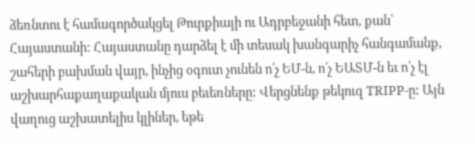ձեռնտու է համագործակցել Թուրքիայի ու Ադրբեջանի հետ, քան՝ Հայաստանի: Հայաստանը դարձել է մի տեսակ խանգարիչ հանգամանք, շահերի բախման վայր, ինչից օգուտ չունեն ո՛չ ԵՄ-ն, ո՛չ ԵԱՏՄ-ն եւ ո՛չ էլ աշխարհաքաղաքական մյուս բեւեռները: Վերցնենք թեկուզ TRIPP-ը: Այն վաղուց աշխատելիս կլիներ, եթե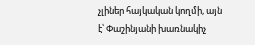չլիներ հայկական կողմի, այն է՝ Փաշինյանի խառնակիչ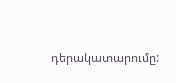դերակատարումը: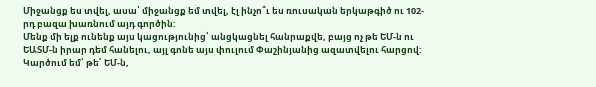Միջանցք ես տվել, ասա՝ միջանցք եմ տվել, էլ ինչո՞ւ ես ռուսական երկաթգիծ ու 102-րդ բազա խառնում այդ գործին:
Մենք մի ելք ունենք այս կացությունից՝ անցկացնել հանրաքվե, բայց ոչ թե ԵՄ-ն ու ԵԱՏՄ-ն իրար դեմ հանելու, այլ գոնե այս փուլում Փաշինյանից ազատվելու հարցով: Կարծում եմ՝ թե՛ ԵՄ-ն,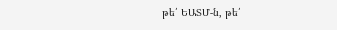թե՛ ԵԱՏՄ-ն, թե՛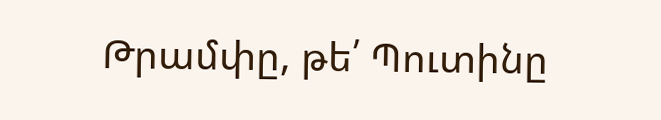Թրամփը, թե՛ Պուտինը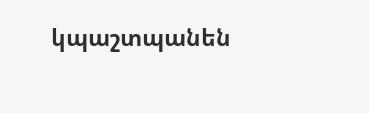կպաշտպանեն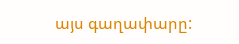այս գաղափարը: